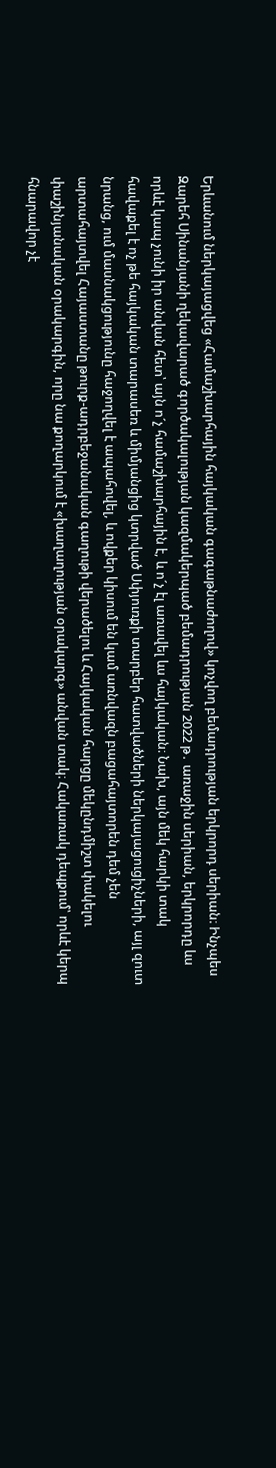Երևանում ներկայացվեց «Համաշխարհային հայկական գագաթնաժողով» կոչվող բեմադրության երկրորդ սերիան։ Ինչպես Զարեհ Սինանյանի ղեկավարած գործակալության կազմակերպած բեմադրության 2022 թ․ առաջին սերիան, երկրորդը ևս որևէ կապ չունի իր անվան հետ՝ այն ո´չ համաշխարհային է, և ո´չ էլ առավել ևս հայկական։ Նախ, այն մեկ հարկի տակ հավաքել է ոչ թե հայկական տարասեռ և միմյանցից կտրված Սփյուռքի տարբեր հատվածների ներկայացուցիչների, այլ զուտ նրանց, ում մասնակցությունը հաջողվել է ապահովել, և ովքեր կիսում են կամ առնվազն բացահայտորեն դեմ չեն արտահայտվել Հայաստանը թուրք-ադրբեջանական գաղութի վերածելու և Հայկական հարցը մեկընդմիշտ փակելու փաշինյանական օրակարգին, որը նա քողարկում է «խաղաղության օրակարգ» անվան տակ։ Հակառակ դեպքում՝ որևէ կերպ հնարավոր չէ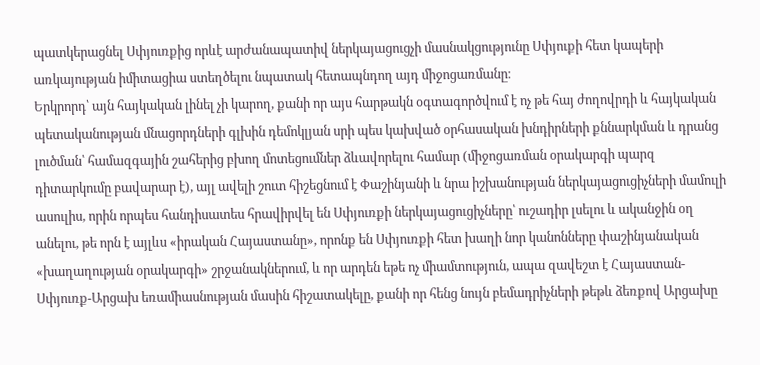պատկերացնել Սփյուռքից որևէ արժանապատիվ ներկայացուցչի մասնակցությունը Սփյուքի հետ կապերի առկայության իմիտացիա ստեղծելու նպատակ հետապնդող այդ միջոցառմանը։
Երկրորդ՝ այն հայկական լինել չի կարող, քանի որ այս հարթակն օգտագործվում է ոչ թե հայ ժողովրդի և հայկական պետականության մնացորդների գլխին դեմոկլյան սրի պես կախված օրհասական խնդիրների քննարկման և դրանց լուծման՝ համազգային շահերից բխող մոտեցումներ ձևավորելու համար (միջոցառման օրակարգի պարզ դիտարկումը բավարար է), այլ ավելի շուտ հիշեցնում է Փաշինյանի և նրա իշխանության ներկայացուցիչների մամուլի ասուլիս, որին որպես հանդիսատես հրավիրվել են Սփյուռքի ներկայացուցիչները՝ ուշադիր լսելու և ականջին օղ անելու, թե որն է այլևս «իրական Հայաստանը», որոնք են Սփյուռքի հետ խաղի նոր կանոնները փաշինյանական «խաղաղության օրակարգի» շրջանակներում, և որ արդեն եթե ոչ միամտություն, ապա զավեշտ է Հայաստան-Սփյուռք-Արցախ եռամիասնության մասին հիշատակելը, քանի որ հենց նույն բեմադրիչների թեթև ձեռքով Արցախը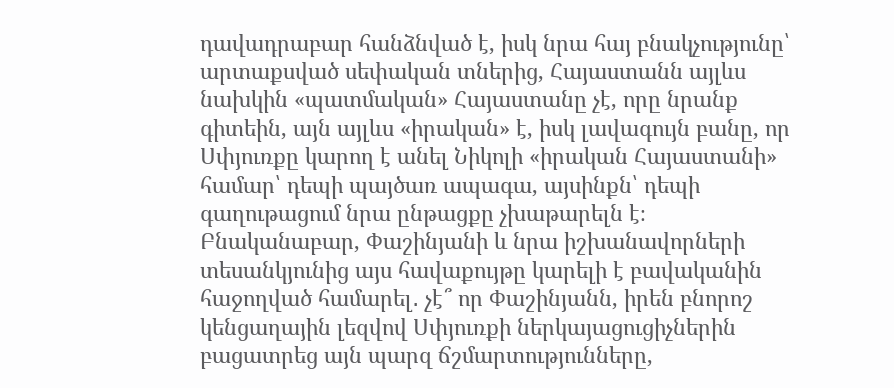դավադրաբար հանձնված է, իսկ նրա հայ բնակչությունը՝ արտաքսված սեփական տներից, Հայաստանն այլևս նախկին «պատմական» Հայաստանը չէ, որը նրանք գիտեին, այն այլևս «իրական» է, իսկ լավագույն բանը, որ Սփյուռքը կարող է անել Նիկոլի «իրական Հայաստանի» համար՝ դեպի պայծառ ապագա, այսինքն՝ դեպի գաղութացում նրա ընթացքը չխաթարելն է։
Բնականաբար, Փաշինյանի և նրա իշխանավորների տեսանկյունից այս հավաքույթը կարելի է բավականին հաջողված համարել․ չէ՞ որ Փաշինյանն, իրեն բնորոշ կենցաղային լեզվով Սփյուռքի ներկայացուցիչներին բացատրեց այն պարզ ճշմարտությունները,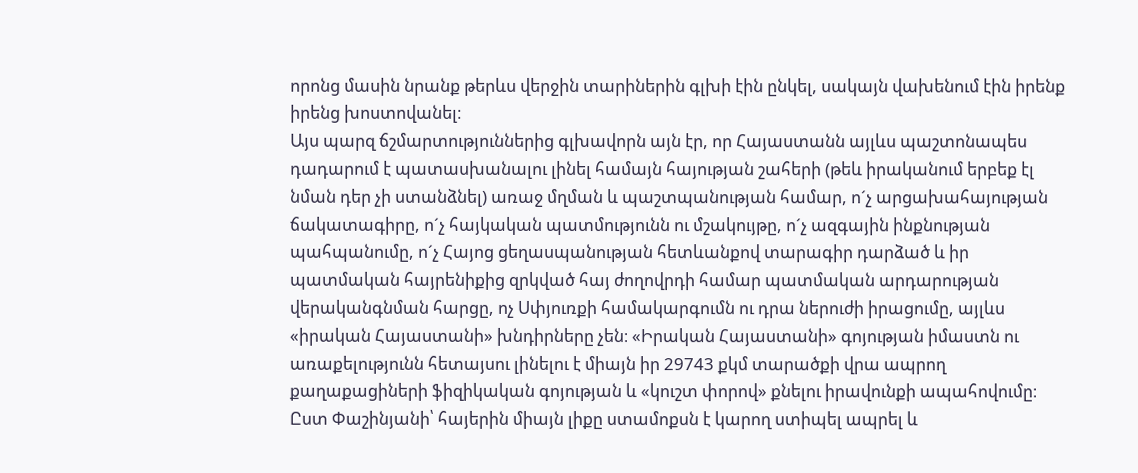որոնց մասին նրանք թերևս վերջին տարիներին գլխի էին ընկել, սակայն վախենում էին իրենք իրենց խոստովանել։
Այս պարզ ճշմարտություններից գլխավորն այն էր, որ Հայաստանն այլևս պաշտոնապես դադարում է պատասխանալու լինել համայն հայության շահերի (թեև իրականում երբեք էլ նման դեր չի ստանձնել) առաջ մղման և պաշտպանության համար, ո´չ արցախահայության ճակատագիրը, ո´չ հայկական պատմությունն ու մշակույթը, ո´չ ազգային ինքնության պահպանումը, ո´չ Հայոց ցեղասպանության հետևանքով տարագիր դարձած և իր պատմական հայրենիքից զրկված հայ ժողովրդի համար պատմական արդարության վերականգնման հարցը, ոչ Սփյուռքի համակարգումն ու դրա ներուժի իրացումը, այլևս «իրական Հայաստանի» խնդիրները չեն։ «Իրական Հայաստանի» գոյության իմաստն ու առաքելությունն հետայսու լինելու է միայն իր 29743 քկմ տարածքի վրա ապրող քաղաքացիների ֆիզիկական գոյության և «կուշտ փորով» քնելու իրավունքի ապահովումը։ Ըստ Փաշինյանի՝ հայերին միայն լիքը ստամոքսն է կարող ստիպել ապրել և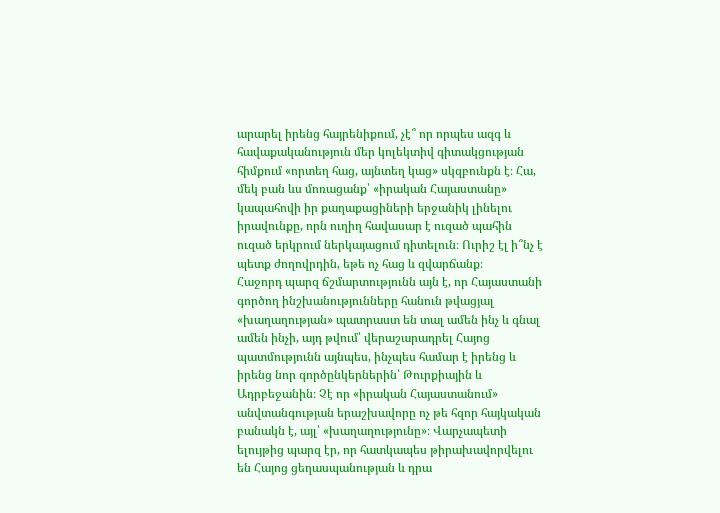արարել իրենց հայրենիքում, չէ՞ որ որպես ազգ և հավաքականություն մեր կոլեկտիվ գիտակցության հիմքում «որտեղ հաց, այնտեղ կաց» սկզբունքն է։ Հա, մեկ բան ևս մոռացանք՝ «իրական Հայաստանը» կապահովի իր քաղաքացիների երջանիկ լինելու իրավունքը, որն ուղիղ հավասար է ուզած պահին ուզած երկրում ներկայացում դիտելուն։ Ուրիշ էլ ի՞նչ է պետք ժողովրդին, եթե ոչ հաց և զվարճանք։
Հաջորդ պարզ ճշմարտությունն այն է, որ Հայաստանի գործող ինշխանությունները հանուն թվացյալ «խաղաղության» պատրաստ են տալ ամեն ինչ և գնալ ամեն ինչի, այդ թվում՝ վերաշարադրել Հայոց պատմությունն այնպես, ինչպես համար է իրենց և իրենց նոր գործընկերներին՝ Թուրքիային և Ադրբեջանին։ Չէ որ «իրական Հայաստանում» անվտանգության երաշխավորը ոչ թե հզոր հայկական բանակն է, այլ՝ «խաղաղությունը»։ Վարչապետի ելույթից պարզ էր, որ հատկապես թիրախավորվելու են Հայոց ցեղասպանության և դրա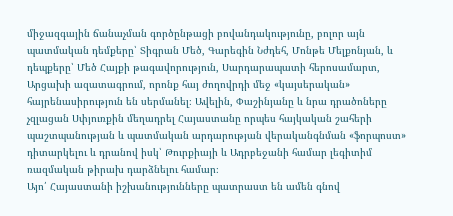միջազգային ճանաչման գործընթացի բովանդակությունը, բոլոր այն պատմական դեմքերը՝ Տիգրան Մեծ, Գարեգին Նժդեհ, Մոնթե Մելքոնյան, և դեպքերը՝ Մեծ Հայքի թագավորություն, Սարդարապատի հերոսամարտ, Արցախի ազատագրում, որոնք հայ ժողովրդի մեջ «կայսերական» հայրենասիրություն են սերմանել։ Ավելին, Փաշինյանը և նրա դրածոները չզլացան Սփյուռքին մեղադրել Հայաստանը որպես հայկական շահերի պաշտպանության և պատմական արդարության վերականգնման «ֆորպոստ» դիտարկելու և դրանով իսկ՝ Թուրքիայի և Ադրբեջանի համար լեգիտիմ ռազմական թիրախ դարձնելու համար։
Այո՛ Հայաստանի իշխանությունները պատրաստ են ամեն գնով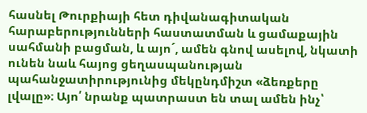հասնել Թուրքիայի հետ դիվանագիտական հարաբերությունների հաստատման և ցամաքային սահմանի բացման, և այո´, ամեն գնով ասելով, նկատի ունեն նաև հայոց ցեղասպանության պահանջատիրությունից մեկընդմիշտ «ձեռքերը լվալը»։ Այո՛ նրանք պատրաստ են տալ ամեն ինչ՝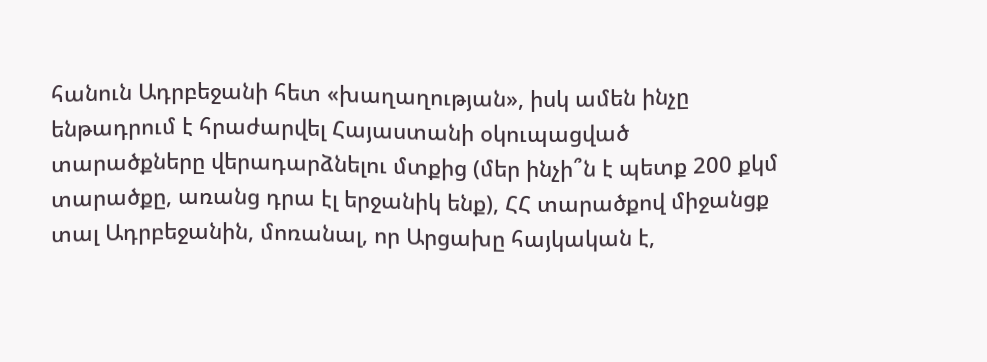հանուն Ադրբեջանի հետ «խաղաղության», իսկ ամեն ինչը ենթադրում է հրաժարվել Հայաստանի օկուպացված տարածքները վերադարձնելու մտքից (մեր ինչի՞ն է պետք 200 քկմ տարածքը, առանց դրա էլ երջանիկ ենք), ՀՀ տարածքով միջանցք տալ Ադրբեջանին, մոռանալ, որ Արցախը հայկական է,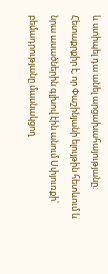և ստիպել դա անել արցախահայությանը։
Հետաքրքիր է, որ Փաշինյանի ելույթին հետևում և նրա ասածներին գլխով էին անում Սփյուռքի՝ բեմադրությանը մասնակցող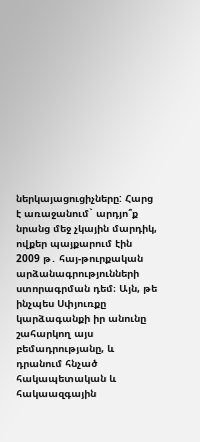ներկայացուցիչները: Հարց է առաջանում` արդյո՞ք նրանց մեջ չկային մարդիկ, ովքեր պայքարում էին 2009 թ․ հայ-թուրքական արձանագրությունների ստորագրման դեմ։ Այն, թե ինչպես Սփյուռքը կարձագանքի իր անունը շահարկող այս բեմադրությանը, և դրանում հնչած հակապետական և հակաազգային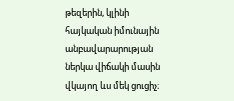թեզերին, կլինի հայկական իմունային անբավարարության ներկա վիճակի մասին վկայող ևս մեկ ցուցիչ։